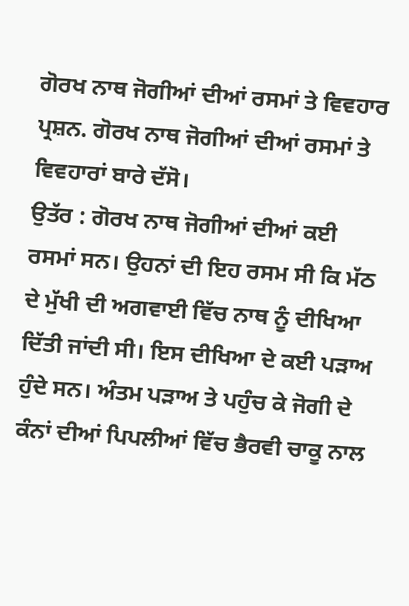ਗੋਰਖ ਨਾਥ ਜੋਗੀਆਂ ਦੀਆਂ ਰਸਮਾਂ ਤੇ ਵਿਵਹਾਰ
ਪ੍ਰਸ਼ਨ. ਗੋਰਖ ਨਾਥ ਜੋਗੀਆਂ ਦੀਆਂ ਰਸਮਾਂ ਤੇ ਵਿਵਹਾਰਾਂ ਬਾਰੇ ਦੱਸੋ।
ਉਤੱਰ : ਗੋਰਖ ਨਾਥ ਜੋਗੀਆਂ ਦੀਆਂ ਕਈ ਰਸਮਾਂ ਸਨ। ਉਹਨਾਂ ਦੀ ਇਹ ਰਸਮ ਸੀ ਕਿ ਮੱਠ ਦੇ ਮੁੱਖੀ ਦੀ ਅਗਵਾਈ ਵਿੱਚ ਨਾਥ ਨੂੰ ਦੀਖਿਆ ਦਿੱਤੀ ਜਾਂਦੀ ਸੀ। ਇਸ ਦੀਖਿਆ ਦੇ ਕਈ ਪੜਾਅ ਹੁੰਦੇ ਸਨ। ਅੰਤਮ ਪੜਾਅ ਤੇ ਪਹੁੰਚ ਕੇ ਜੋਗੀ ਦੇ ਕੰਨਾਂ ਦੀਆਂ ਪਿਪਲੀਆਂ ਵਿੱਚ ਭੈਰਵੀ ਚਾਕੂ ਨਾਲ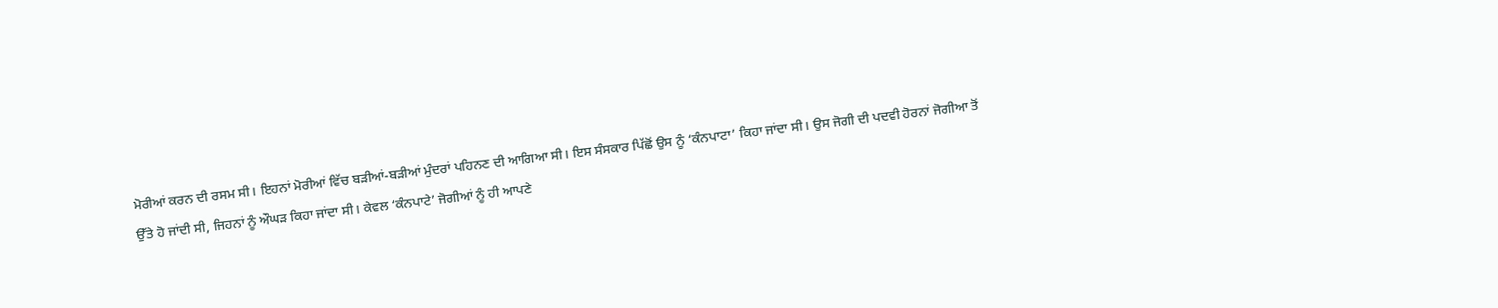ਮੋਰੀਆਂ ਕਰਨ ਦੀ ਰਸਮ ਸੀ। ਇਹਨਾਂ ਮੋਰੀਆਂ ਵਿੱਚ ਬੜੀਆਂ-ਬੜੀਆਂ ਮੁੰਦਰਾਂ ਪਹਿਨਣ ਦੀ ਆਗਿਆ ਸੀ। ਇਸ ਸੰਸਕਾਰ ਪਿੱਛੋਂ ਉਸ ਨੂੰ ‘ਕੰਨਪਾਟਾ’ ਕਿਹਾ ਜਾਂਦਾ ਸੀ। ਉਸ ਜੋਗੀ ਦੀ ਪਦਵੀ ਹੋਰਨਾਂ ਜੋਗੀਆ ਤੋਂ ਉੱਤੇ ਹੋ ਜਾਂਦੀ ਸੀ, ਜਿਹਨਾਂ ਨੂੰ ਔਘੜ ਕਿਹਾ ਜਾਂਦਾ ਸੀ। ਕੇਵਲ ‘ਕੰਨਪਾਟੇ’ ਜੋਗੀਆਂ ਨੂੰ ਹੀ ਆਪਣੇ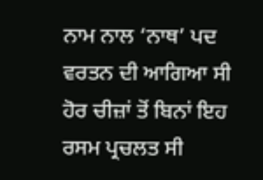ਨਾਮ ਨਾਲ ‘ਨਾਥ’ ਪਦ ਵਰਤਨ ਦੀ ਆਗਿਆ ਸੀ ਹੋਰ ਚੀਜ਼ਾਂ ਤੋਂ ਬਿਨਾਂ ਇਹ ਰਸਮ ਪ੍ਰਚਲਤ ਸੀ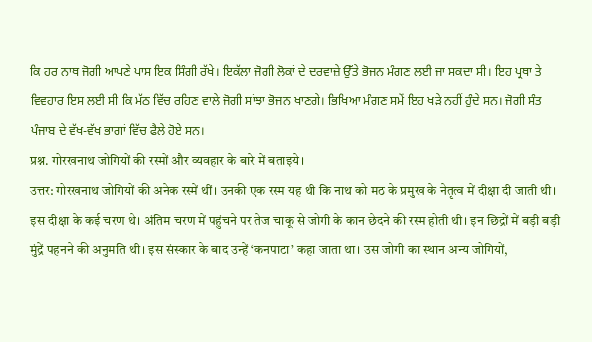ਕਿ ਹਰ ਨਾਥ ਜੋਗੀ ਆਪਣੇ ਪਾਸ ਇਕ ਸਿੰਗੀ ਰੱਖੇ। ਇਕੱਲਾ ਜੋਗੀ ਲੋਕਾਂ ਦੇ ਦਰਵਾਜ਼ੇ ਉੱਤੇ ਭੋਜਨ ਮੰਗਣ ਲਈ ਜਾ ਸਕਦਾ ਸੀ। ਇਹ ਪ੍ਰਥਾ ਤੇ ਵਿਵਹਾਰ ਇਸ ਲਈ ਸੀ ਕਿ ਮੱਠ ਵਿੱਚ ਰਹਿਣ ਵਾਲੇ ਜੋਗੀ ਸਾਂਝਾ ਭੋਜਨ ਖਾਣਗੇ। ਭਿਖਿਆ ਮੰਗਣ ਸਮੇਂ ਇਹ ਖੜੇ ਨਹੀਂ ਹੁੰਦੇ ਸਨ। ਜੋਗੀ ਸੰਤ ਪੰਜਾਬ ਦੇ ਵੱਖ-ਵੱਖ ਭਾਗਾਂ ਵਿੱਚ ਫੈਲੇ ਹੋਏ ਸਨ।
प्रश्न. गोरखनाथ जोगियों की रस्मों और व्यवहार के बारे में बताइये।
उत्तर: गोरखनाथ जोगियों की अनेक रस्में थीं। उनकी एक रस्म यह थी कि नाथ को मठ के प्रमुख के नेतृत्व में दीक्षा दी जाती थी। इस दीक्षा के कई चरण थे। अंतिम चरण में पहुंचने पर तेज चाकू से जोगी के कान छेदने की रस्म होती थी। इन छिद्रों में बड़ी बड़ी मुंद्रें पहनने की अनुमति थी। इस संस्कार के बाद उन्हें ‘कनपाटा’ कहा जाता था। उस जोगी का स्थान अन्य जोगियों,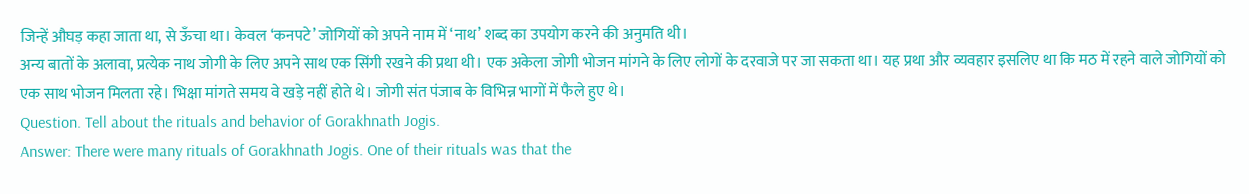जिन्हें औघड़ कहा जाता था, से ऊँचा था। केवल ‘कनपटे’ जोगियों को अपने नाम में ‘नाथ’ शब्द का उपयोग करने की अनुमति थी।
अन्य बातों के अलावा, प्रत्येक नाथ जोगी के लिए अपने साथ एक सिंगी रखने की प्रथा थी। एक अकेला जोगी भोजन मांगने के लिए लोगों के दरवाजे पर जा सकता था। यह प्रथा और व्यवहार इसलिए था कि मठ में रहने वाले जोगियों को एक साथ भोजन मिलता रहे। भिक्षा मांगते समय वे खड़े नहीं होते थे। जोगी संत पंजाब के विभिन्न भागों में फैले हुए थे।
Question. Tell about the rituals and behavior of Gorakhnath Jogis.
Answer: There were many rituals of Gorakhnath Jogis. One of their rituals was that the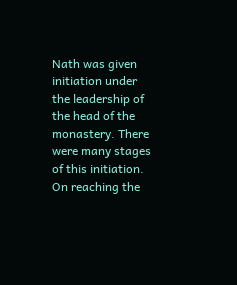Nath was given initiation under the leadership of the head of the monastery. There were many stages of this initiation. On reaching the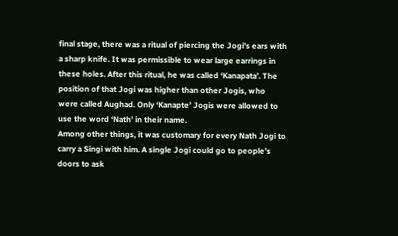final stage, there was a ritual of piercing the Jogi’s ears with a sharp knife. It was permissible to wear large earrings in these holes. After this ritual, he was called ‘Kanapata’. The position of that Jogi was higher than other Jogis, who were called Aughad. Only ‘Kanapte’ Jogis were allowed to use the word ‘Nath’ in their name.
Among other things, it was customary for every Nath Jogi to carry a Singi with him. A single Jogi could go to people’s doors to ask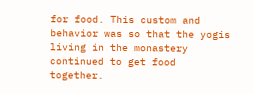for food. This custom and behavior was so that the yogis living in the monastery continued to get food together.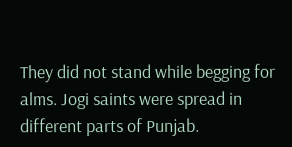They did not stand while begging for alms. Jogi saints were spread in different parts of Punjab.